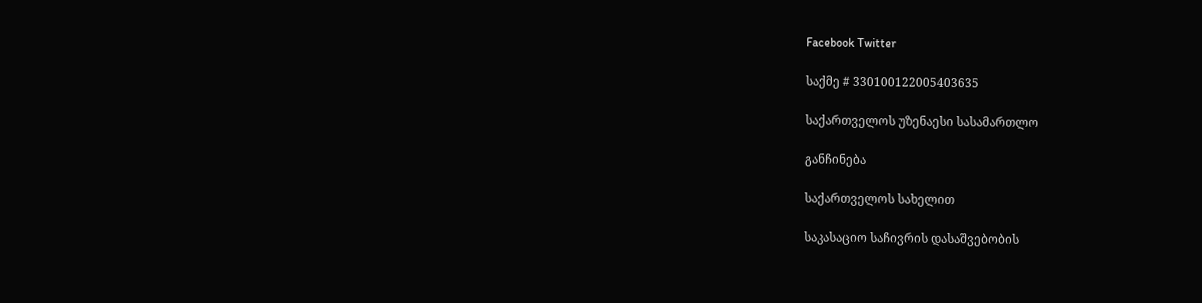Facebook Twitter

საქმე # 330100122005403635

საქართველოს უზენაესი სასამართლო

განჩინება

საქართველოს სახელით

საკასაციო საჩივრის დასაშვებობის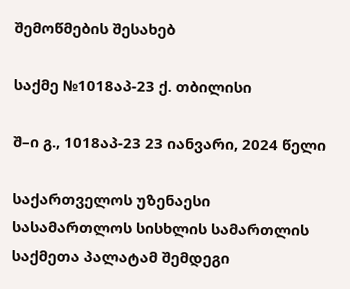შემოწმების შესახებ

საქმე №1018აპ-23 ქ. თბილისი

შ–ი გ., 1018აპ-23 23 იანვარი, 2024 წელი

საქართველოს უზენაესი სასამართლოს სისხლის სამართლის საქმეთა პალატამ შემდეგი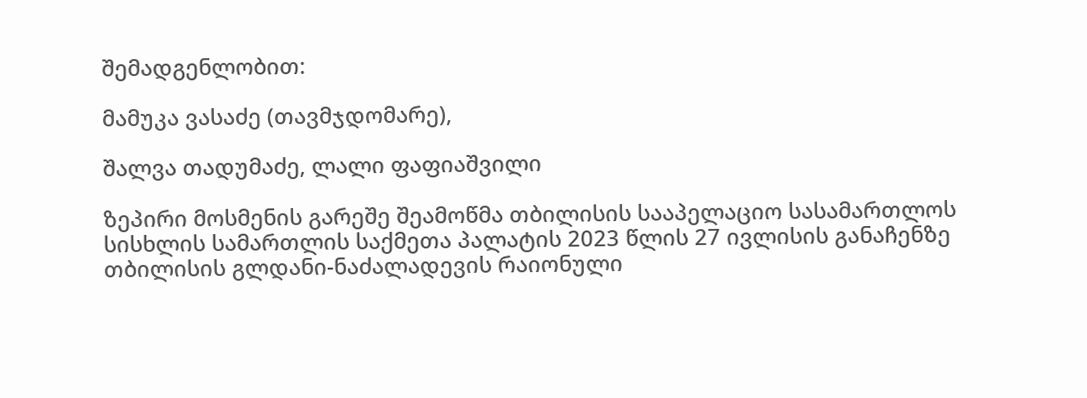შემადგენლობით:

მამუკა ვასაძე (თავმჯდომარე),

შალვა თადუმაძე, ლალი ფაფიაშვილი

ზეპირი მოსმენის გარეშე შეამოწმა თბილისის სააპელაციო სასამართლოს სისხლის სამართლის საქმეთა პალატის 2023 წლის 27 ივლისის განაჩენზე თბილისის გლდანი-ნაძალადევის რაიონული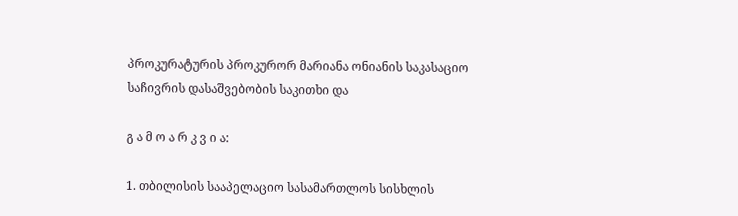პროკურატურის პროკურორ მარიანა ონიანის საკასაციო საჩივრის დასაშვებობის საკითხი და

გ ა მ ო ა რ კ ვ ი ა:

1. თბილისის სააპელაციო სასამართლოს სისხლის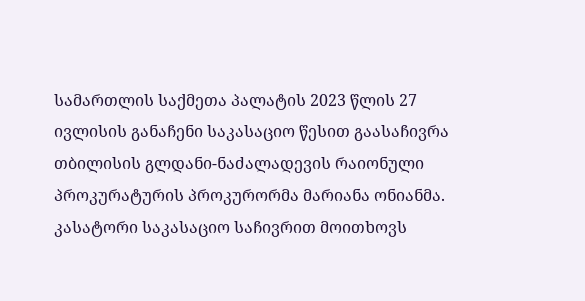სამართლის საქმეთა პალატის 2023 წლის 27 ივლისის განაჩენი საკასაციო წესით გაასაჩივრა თბილისის გლდანი-ნაძალადევის რაიონული პროკურატურის პროკურორმა მარიანა ონიანმა. კასატორი საკასაციო საჩივრით მოითხოვს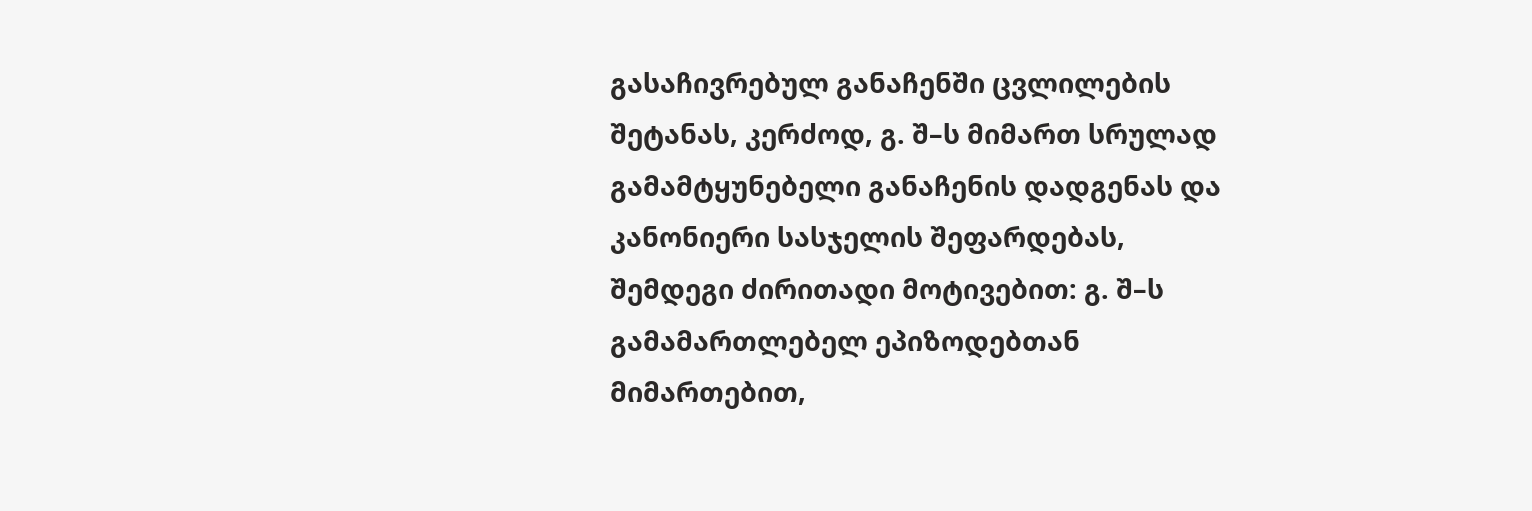გასაჩივრებულ განაჩენში ცვლილების შეტანას, კერძოდ, გ. შ–ს მიმართ სრულად გამამტყუნებელი განაჩენის დადგენას და კანონიერი სასჯელის შეფარდებას, შემდეგი ძირითადი მოტივებით: გ. შ–ს გამამართლებელ ეპიზოდებთან მიმართებით,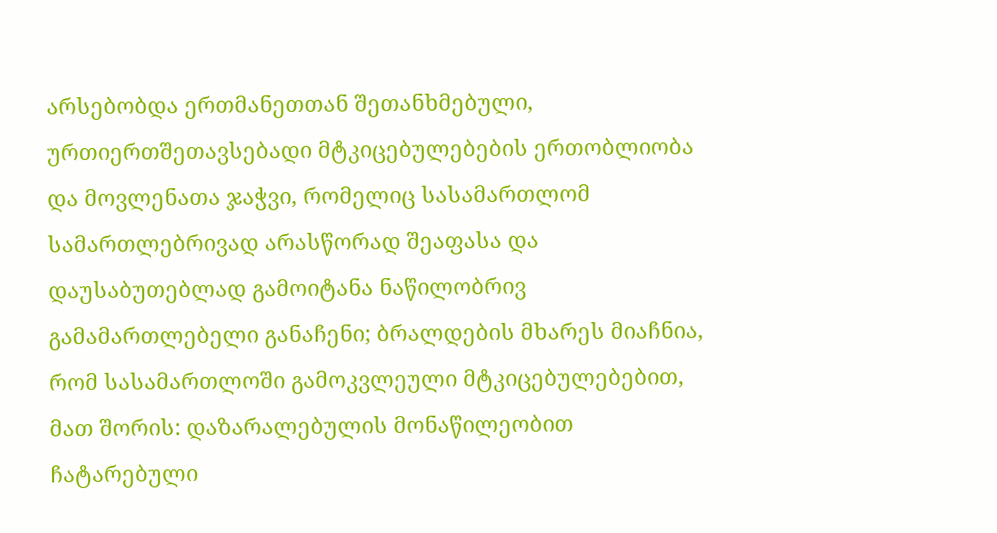არსებობდა ერთმანეთთან შეთანხმებული, ურთიერთშეთავსებადი მტკიცებულებების ერთობლიობა და მოვლენათა ჯაჭვი, რომელიც სასამართლომ სამართლებრივად არასწორად შეაფასა და დაუსაბუთებლად გამოიტანა ნაწილობრივ გამამართლებელი განაჩენი; ბრალდების მხარეს მიაჩნია, რომ სასამართლოში გამოკვლეული მტკიცებულებებით, მათ შორის: დაზარალებულის მონაწილეობით ჩატარებული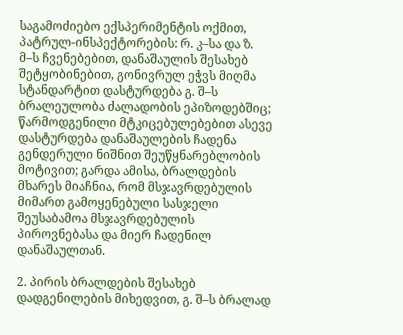საგამოძიებო ექსპერიმენტის ოქმით, პატრულ-ინსპექტორების: რ. კ–სა და ზ. მ–ს ჩვენებებით, დანაშაულის შესახებ შეტყობინებით, გონივრულ ეჭვს მიღმა სტანდარტით დასტურდება გ. შ–ს ბრალეულობა ძალადობის ეპიზოდებშიც; წარმოდგენილი მტკიცებულებებით ასევე დასტურდება დანაშაულების ჩადენა გენდერული ნიშნით შეუწყნარებლობის მოტივით; გარდა ამისა, ბრალდების მხარეს მიაჩნია, რომ მსჯავრდებულის მიმართ გამოყენებული სასჯელი შეუსაბამოა მსჯავრდებულის პიროვნებასა და მიერ ჩადენილ დანაშაულთან.

2. პირის ბრალდების შესახებ დადგენილების მიხედვით, გ. შ–ს ბრალად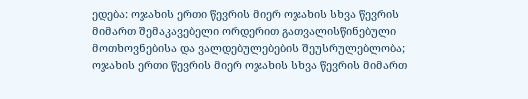ედება: ოჯახის ერთი წევრის მიერ ოჯახის სხვა წევრის მიმართ შემაკავებელი ორდერით გათვალისწინებული მოთხოვნებისა და ვალდებულებების შეუსრულებლობა; ოჯახის ერთი წევრის მიერ ოჯახის სხვა წევრის მიმართ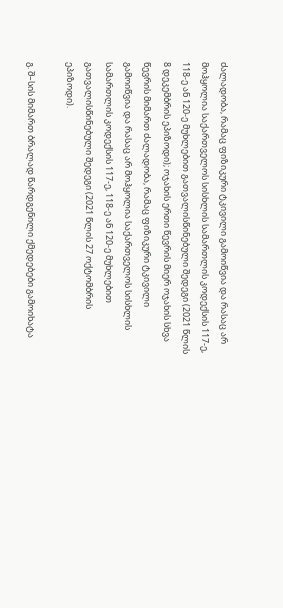ძალადობა, რამაც ფიზიკური ტკივილი გამოიწვია და რასაც არ მოჰყოლია საქართველოს სისხლის სამართლის კოდექსის 117-ე, 118-ე ან 120-ე მუხლებით გათვალისწინებული შედეგი (2021 წლის 8 დეკემბრის ეპიზოდი); ოჯახის ერთი წევრის მიერ ოჯახის სხვა წევრის მიმართ ძალადობა, რამაც ფიზიკური ტკივილი გამოიწვია და რასაც არ მოჰყოლია საქართველოს სისხლის სამართლის კოდექსის 117-ე, 118-ე ან 120-ე მუხლებით გათვალისწინებული შედეგი (2021 წლის 27 ოქტომბრის ეპიზოდი).

გ. შ–სის მიმართ ბრალად წარდგენილი ქმედებები გამოიხატა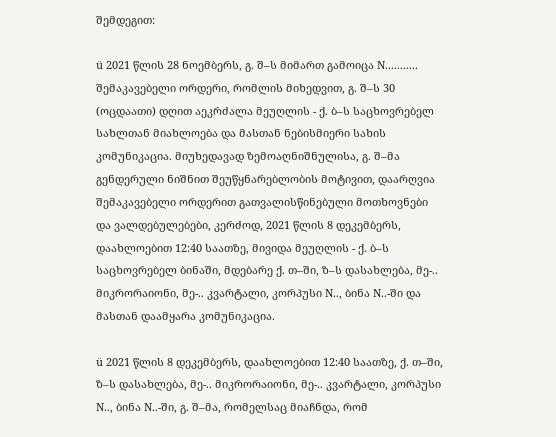შემდეგით:

ü 2021 წლის 28 ნოემბერს, გ. შ–ს მიმართ გამოიცა N........... შემაკავებელი ორდერი, რომლის მიხედვით, გ. შ–ს 30 (ოცდაათი) დღით აეკრძალა მეუღლის - ქ. ბ–ს საცხოვრებელ სახლთან მიახლოება და მასთან ნებისმიერი სახის კომუნიკაცია. მიუხედავად ზემოაღნიშნულისა, გ. შ–მა გენდერული ნიშნით შეუწყნარებლობის მოტივით, დაარღვია შემაკავებელი ორდერით გათვალისწინებული მოთხოვნები და ვალდებულებები, კერძოდ, 2021 წლის 8 დეკემბერს, დაახლოებით 12:40 საათზე, მივიდა მეუღლის - ქ. ბ–ს საცხოვრებელ ბინაში, მდებარე ქ. თ–ში, ზ–ს დასახლება, მე-.. მიკრორაიონი, მე-.. კვარტალი, კორპუსი N.., ბინა N..-ში და მასთან დაამყარა კომუნიკაცია.

ü 2021 წლის 8 დეკემბერს, დაახლოებით 12:40 საათზე, ქ. თ–ში, ზ–ს დასახლება, მე-.. მიკრორაიონი, მე-.. კვარტალი, კორპუსი N.., ბინა N..-ში, გ. შ–მა, რომელსაც მიაჩნდა, რომ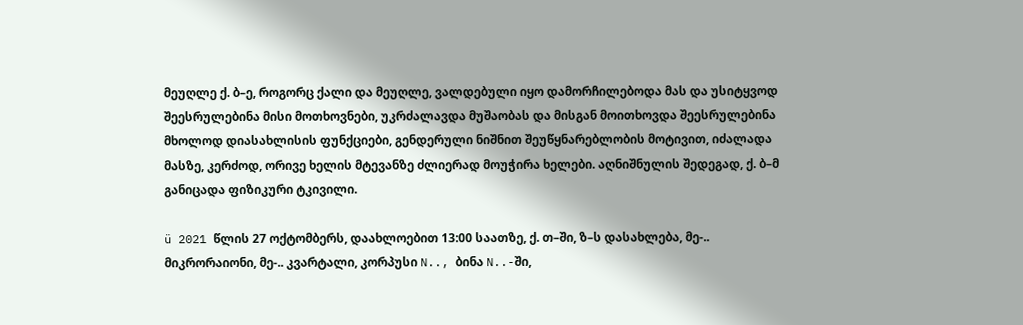მეუღლე ქ. ბ–ე, როგორც ქალი და მეუღლე, ვალდებული იყო დამორჩილებოდა მას და უსიტყვოდ შეესრულებინა მისი მოთხოვნები, უკრძალავდა მუშაობას და მისგან მოითხოვდა შეესრულებინა მხოლოდ დიასახლისის ფუნქციები, გენდერული ნიშნით შეუწყნარებლობის მოტივით, იძალადა მასზე, კერძოდ, ორივე ხელის მტევანზე ძლიერად მოუჭირა ხელები. აღნიშნულის შედეგად, ქ. ბ–მ განიცადა ფიზიკური ტკივილი.

ü 2021 წლის 27 ოქტომბერს, დაახლოებით 13:00 საათზე, ქ. თ–ში, ზ–ს დასახლება, მე-.. მიკრორაიონი, მე-.. კვარტალი, კორპუსი N.., ბინა N..-ში,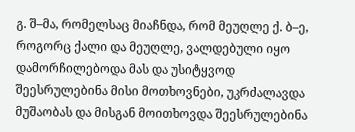გ. შ–მა, რომელსაც მიაჩნდა, რომ მეუღლე ქ. ბ–ე, როგორც ქალი და მეუღლე, ვალდებული იყო დამორჩილებოდა მას და უსიტყვოდ შეესრულებინა მისი მოთხოვნები, უკრძალავდა მუშაობას და მისგან მოითხოვდა შეესრულებინა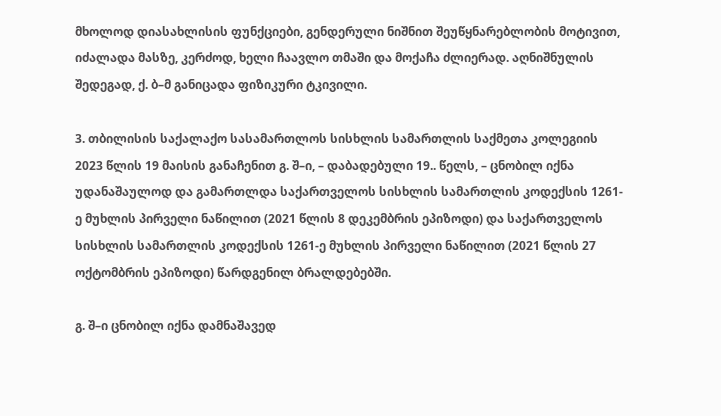მხოლოდ დიასახლისის ფუნქციები, გენდერული ნიშნით შეუწყნარებლობის მოტივით, იძალადა მასზე, კერძოდ, ხელი ჩაავლო თმაში და მოქაჩა ძლიერად. აღნიშნულის შედეგად, ქ. ბ–მ განიცადა ფიზიკური ტკივილი.

3. თბილისის საქალაქო სასამართლოს სისხლის სამართლის საქმეთა კოლეგიის 2023 წლის 19 მაისის განაჩენით გ. შ–ი, – დაბადებული 19.. წელს, – ცნობილ იქნა უდანაშაულოდ და გამართლდა საქართველოს სისხლის სამართლის კოდექსის 1261-ე მუხლის პირველი ნაწილით (2021 წლის 8 დეკემბრის ეპიზოდი) და საქართველოს სისხლის სამართლის კოდექსის 1261-ე მუხლის პირველი ნაწილით (2021 წლის 27 ოქტომბრის ეპიზოდი) წარდგენილ ბრალდებებში.

გ. შ–ი ცნობილ იქნა დამნაშავედ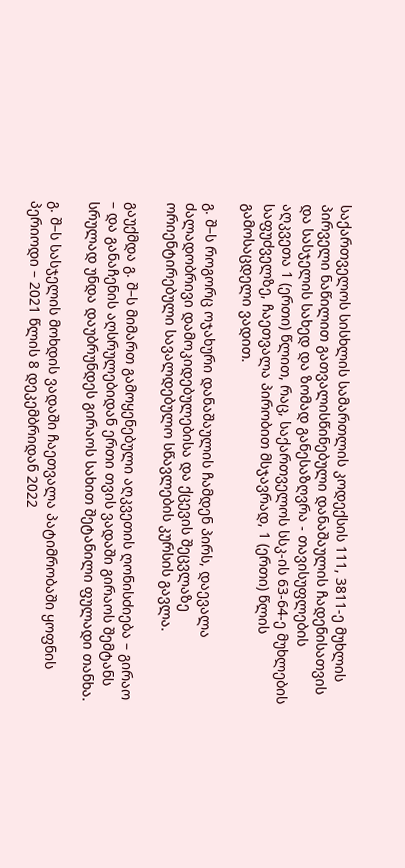საქართველოს სისხლის სამართლის კოდექსის 111, 3811-ე მუხლის პირველი ნაწილით გათვალისწინებული დანაშაულის ჩადენისათვის და სასჯელის სახედ და ზომად განესაზღვრა - თავისუფლების აღკვეთა 1 (ერთი) წლით, რაც, საქართველოს სსკ-ის 63-64-ე მუხლების საფუძველზე, ჩაეთვალა პირობით მსჯავრად, 1 (ერთი) წლის გამოსაცდელი ვადით.

გ. შ–ს როგორც ოჯახური დანაშაულის ჩამდენ პირს, დაევალა ძალადობრივი დამოკიდებულებისა და ქცევის შეცვლაზე ორიენტირებული სავალდებულო სწავლების კურსის გავლა.

გაუქმდა გ. შ–ს მიმართ გამოყენებული აღკვეთის ღონისძიება – გირაო – და განაჩენის აღსრულებიდან ერთი თვის ვადაში გირაოს შემტანს სრულად უნდა დაუბრუნდეს გირაოს სახით შეტანილი ფულადი თანხა.

გ. შ–ს სასჯელის მოხდის ვადაში ჩაეთვალა პატიმრობაში ყოფნის პერიოდი – 2021 წლის 8 დეკემბრიდან 2022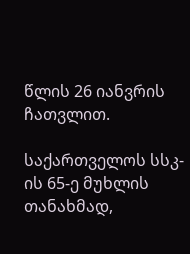წლის 26 იანვრის ჩათვლით.

საქართველოს სსკ-ის 65-ე მუხლის თანახმად,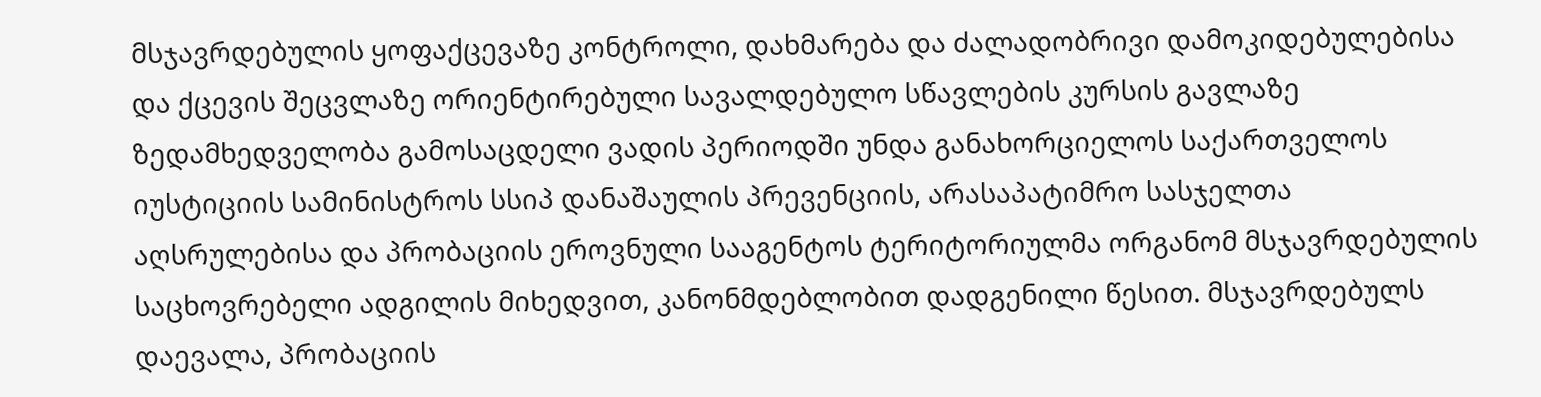მსჯავრდებულის ყოფაქცევაზე კონტროლი, დახმარება და ძალადობრივი დამოკიდებულებისა და ქცევის შეცვლაზე ორიენტირებული სავალდებულო სწავლების კურსის გავლაზე ზედამხედველობა გამოსაცდელი ვადის პერიოდში უნდა განახორციელოს საქართველოს იუსტიციის სამინისტროს სსიპ დანაშაულის პრევენციის, არასაპატიმრო სასჯელთა აღსრულებისა და პრობაციის ეროვნული სააგენტოს ტერიტორიულმა ორგანომ მსჯავრდებულის საცხოვრებელი ადგილის მიხედვით, კანონმდებლობით დადგენილი წესით. მსჯავრდებულს დაევალა, პრობაციის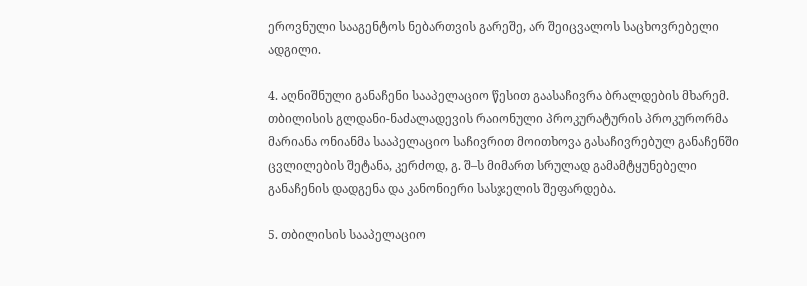ეროვნული სააგენტოს ნებართვის გარეშე, არ შეიცვალოს საცხოვრებელი ადგილი.

4. აღნიშნული განაჩენი სააპელაციო წესით გაასაჩივრა ბრალდების მხარემ. თბილისის გლდანი-ნაძალადევის რაიონული პროკურატურის პროკურორმა მარიანა ონიანმა სააპელაციო საჩივრით მოითხოვა გასაჩივრებულ განაჩენში ცვლილების შეტანა, კერძოდ, გ. შ–ს მიმართ სრულად გამამტყუნებელი განაჩენის დადგენა და კანონიერი სასჯელის შეფარდება.

5. თბილისის სააპელაციო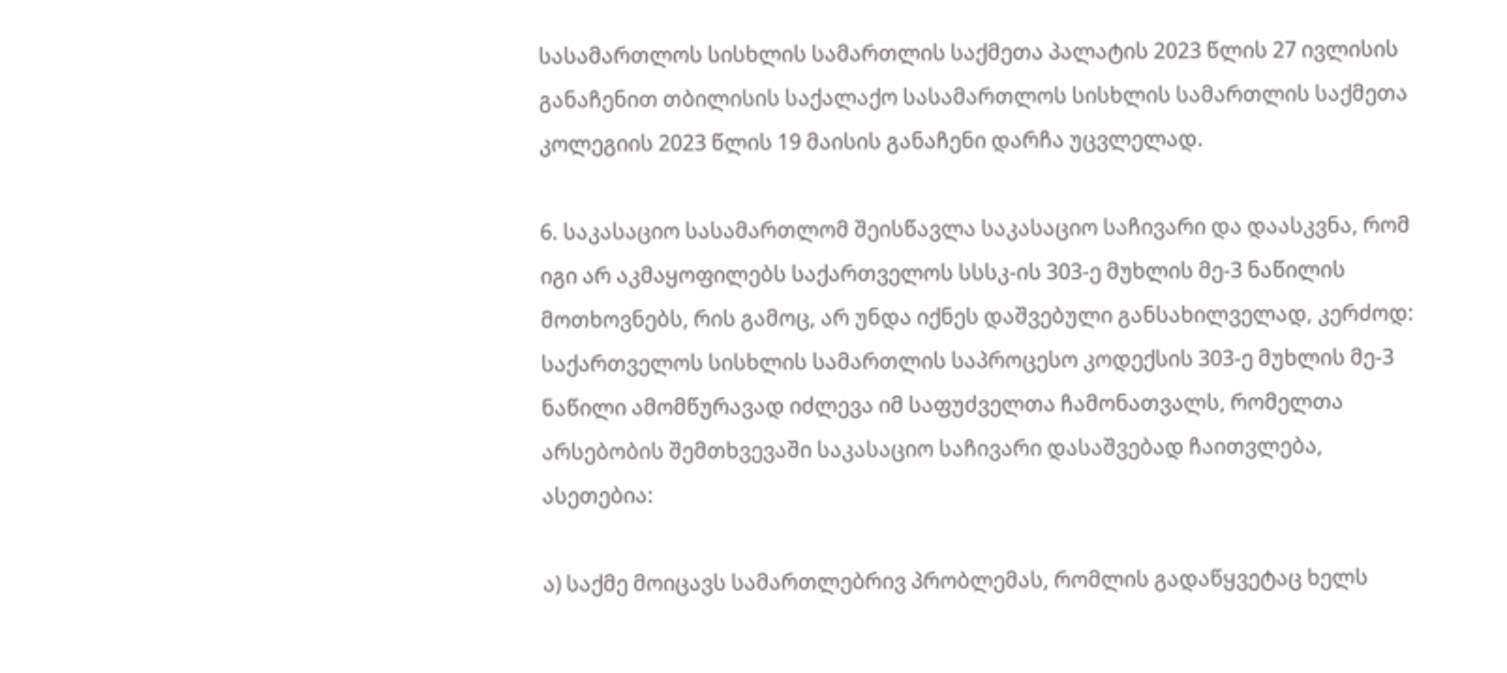სასამართლოს სისხლის სამართლის საქმეთა პალატის 2023 წლის 27 ივლისის განაჩენით თბილისის საქალაქო სასამართლოს სისხლის სამართლის საქმეთა კოლეგიის 2023 წლის 19 მაისის განაჩენი დარჩა უცვლელად.

6. საკასაციო სასამართლომ შეისწავლა საკასაციო საჩივარი და დაასკვნა, რომ იგი არ აკმაყოფილებს საქართველოს სსსკ-ის 303-ე მუხლის მე-3 ნაწილის მოთხოვნებს, რის გამოც, არ უნდა იქნეს დაშვებული განსახილველად, კერძოდ: საქართველოს სისხლის სამართლის საპროცესო კოდექსის 303-ე მუხლის მე-3 ნაწილი ამომწურავად იძლევა იმ საფუძველთა ჩამონათვალს, რომელთა არსებობის შემთხვევაში საკასაციო საჩივარი დასაშვებად ჩაითვლება, ასეთებია:

ა) საქმე მოიცავს სამართლებრივ პრობლემას, რომლის გადაწყვეტაც ხელს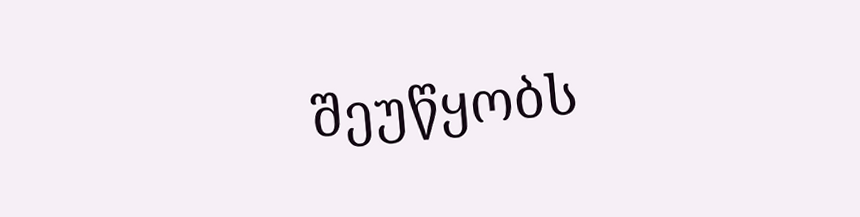შეუწყობს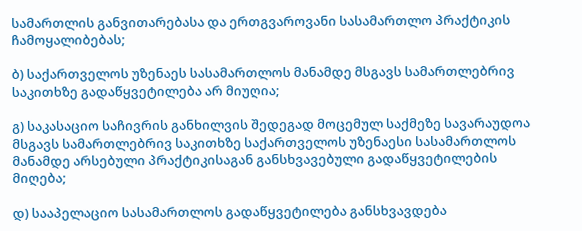სამართლის განვითარებასა და ერთგვაროვანი სასამართლო პრაქტიკის ჩამოყალიბებას;

ბ) საქართველოს უზენაეს სასამართლოს მანამდე მსგავს სამართლებრივ საკითხზე გადაწყვეტილება არ მიუღია;

გ) საკასაციო საჩივრის განხილვის შედეგად მოცემულ საქმეზე სავარაუდოა მსგავს სამართლებრივ საკითხზე საქართველოს უზენაესი სასამართლოს მანამდე არსებული პრაქტიკისაგან განსხვავებული გადაწყვეტილების მიღება;

დ) სააპელაციო სასამართლოს გადაწყვეტილება განსხვავდება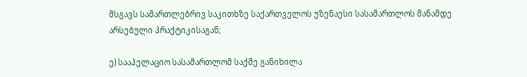მსგავს სამართლებრივ საკითხზე საქართველოს უზენაესი სასამართლოს მანამდე არსებული პრაქტიკისაგან;

ე) სააპელაციო სასამართლომ საქმე განიხილა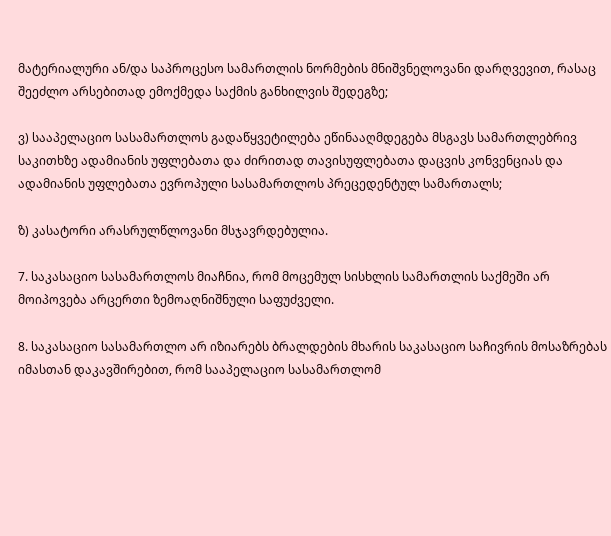მატერიალური ან/და საპროცესო სამართლის ნორმების მნიშვნელოვანი დარღვევით, რასაც შეეძლო არსებითად ემოქმედა საქმის განხილვის შედეგზე;

ვ) სააპელაციო სასამართლოს გადაწყვეტილება ეწინააღმდეგება მსგავს სამართლებრივ საკითხზე ადამიანის უფლებათა და ძირითად თავისუფლებათა დაცვის კონვენციას და ადამიანის უფლებათა ევროპული სასამართლოს პრეცედენტულ სამართალს;

ზ) კასატორი არასრულწლოვანი მსჯავრდებულია.

7. საკასაციო სასამართლოს მიაჩნია, რომ მოცემულ სისხლის სამართლის საქმეში არ მოიპოვება არცერთი ზემოაღნიშნული საფუძველი.

8. საკასაციო სასამართლო არ იზიარებს ბრალდების მხარის საკასაციო საჩივრის მოსაზრებას იმასთან დაკავშირებით, რომ სააპელაციო სასამართლომ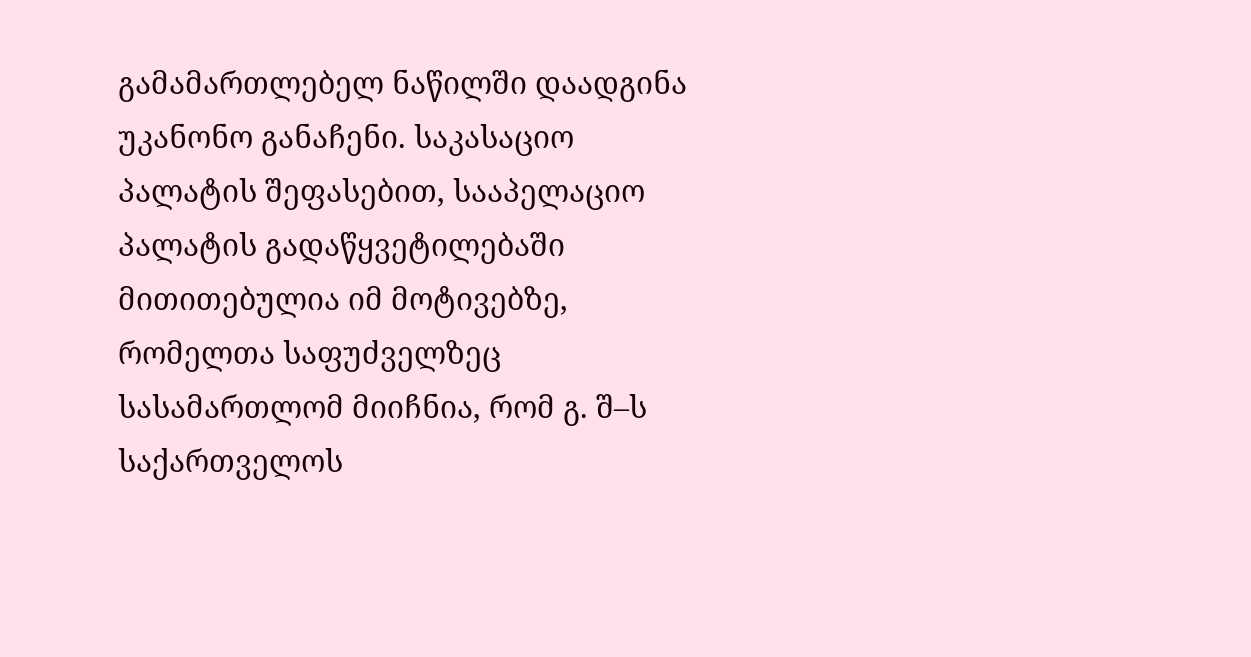გამამართლებელ ნაწილში დაადგინა უკანონო განაჩენი. საკასაციო პალატის შეფასებით, სააპელაციო პალატის გადაწყვეტილებაში მითითებულია იმ მოტივებზე, რომელთა საფუძველზეც სასამართლომ მიიჩნია, რომ გ. შ–ს საქართველოს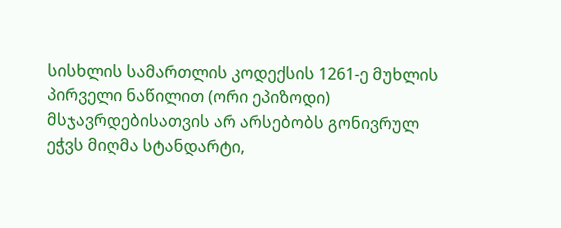სისხლის სამართლის კოდექსის 1261-ე მუხლის პირველი ნაწილით (ორი ეპიზოდი) მსჯავრდებისათვის არ არსებობს გონივრულ ეჭვს მიღმა სტანდარტი,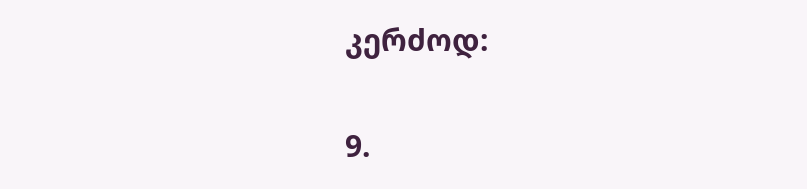კერძოდ:

9.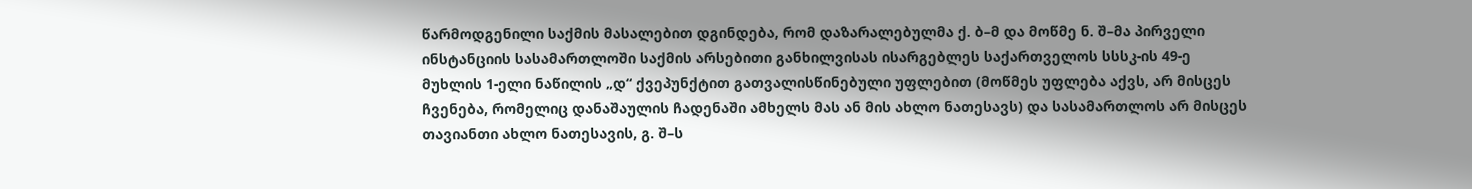წარმოდგენილი საქმის მასალებით დგინდება, რომ დაზარალებულმა ქ. ბ–მ და მოწმე ნ. შ–მა პირველი ინსტანციის სასამართლოში საქმის არსებითი განხილვისას ისარგებლეს საქართველოს სსსკ-ის 49-ე მუხლის 1-ელი ნაწილის „დ“ ქვეპუნქტით გათვალისწინებული უფლებით (მოწმეს უფლება აქვს, არ მისცეს ჩვენება, რომელიც დანაშაულის ჩადენაში ამხელს მას ან მის ახლო ნათესავს) და სასამართლოს არ მისცეს თავიანთი ახლო ნათესავის, გ. შ–ს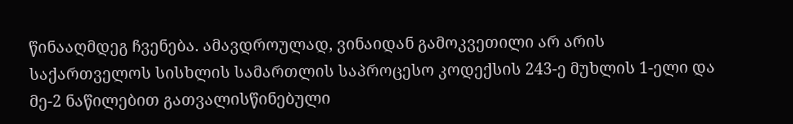წინააღმდეგ ჩვენება. ამავდროულად, ვინაიდან გამოკვეთილი არ არის საქართველოს სისხლის სამართლის საპროცესო კოდექსის 243-ე მუხლის 1-ელი და მე-2 ნაწილებით გათვალისწინებული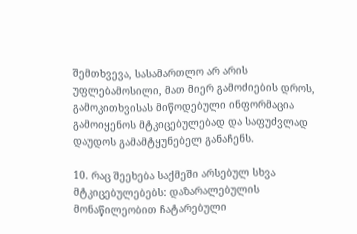შემთხვევა, სასამართლო არ არის უფლებამოსილი, მათ მიერ გამოძიების დროს, გამოკითხვისას მიწოდებული ინფორმაცია გამოიყენოს მტკიცებულებად და საფუძვლად დაუდოს გამამტყუნებელ განაჩენს.

10. რაც შეეხება საქმეში არსებულ სხვა მტკიცებულებებს: დაზარალებულის მონაწილეობით ჩატარებული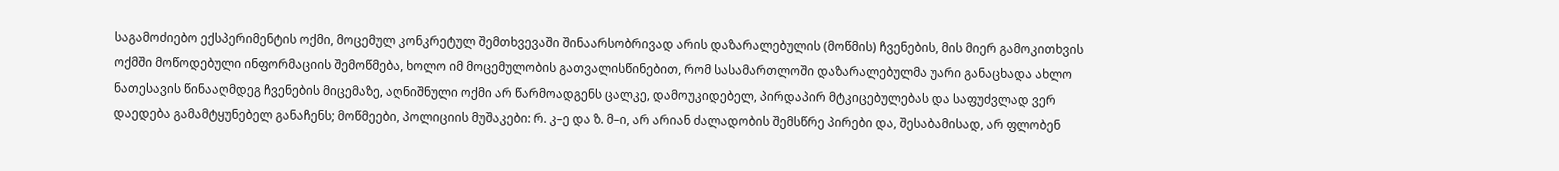საგამოძიებო ექსპერიმენტის ოქმი, მოცემულ კონკრეტულ შემთხვევაში შინაარსობრივად არის დაზარალებულის (მოწმის) ჩვენების, მის მიერ გამოკითხვის ოქმში მოწოდებული ინფორმაციის შემოწმება, ხოლო იმ მოცემულობის გათვალისწინებით, რომ სასამართლოში დაზარალებულმა უარი განაცხადა ახლო ნათესავის წინააღმდეგ ჩვენების მიცემაზე, აღნიშნული ოქმი არ წარმოადგენს ცალკე, დამოუკიდებელ, პირდაპირ მტკიცებულებას და საფუძვლად ვერ დაედება გამამტყუნებელ განაჩენს; მოწმეები, პოლიციის მუშაკები: რ. კ–ე და ზ. მ–ი, არ არიან ძალადობის შემსწრე პირები და, შესაბამისად, არ ფლობენ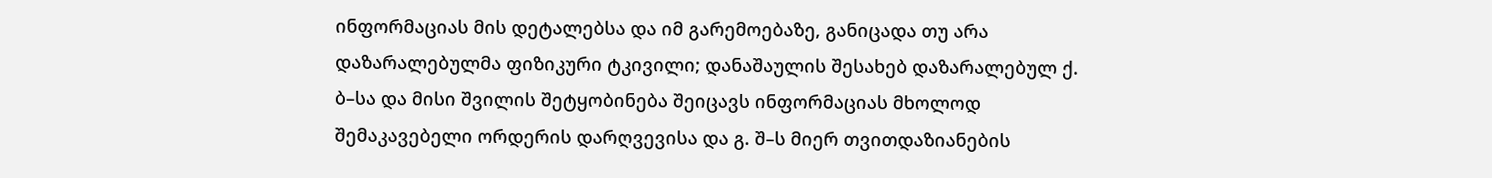ინფორმაციას მის დეტალებსა და იმ გარემოებაზე, განიცადა თუ არა დაზარალებულმა ფიზიკური ტკივილი; დანაშაულის შესახებ დაზარალებულ ქ. ბ–სა და მისი შვილის შეტყობინება შეიცავს ინფორმაციას მხოლოდ შემაკავებელი ორდერის დარღვევისა და გ. შ–ს მიერ თვითდაზიანების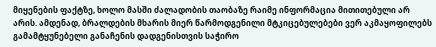მიყენების ფაქტზე, ხოლო მასში ძალადობის თაობაზე რაიმე ინფორმაცია მითითებული არ არის. ამდენად, ბრალდების მხარის მიერ წარმოდგენილი მტკიცებულებები ვერ აკმაყოფილებს გამამტყუნებელი განაჩენის დადგენისთვის საჭირო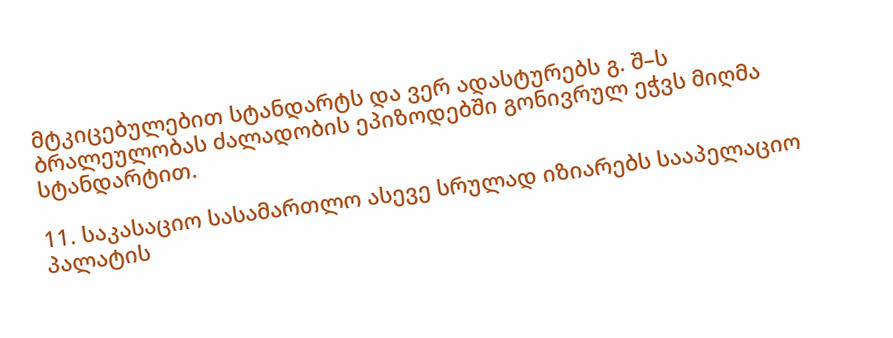მტკიცებულებით სტანდარტს და ვერ ადასტურებს გ. შ–ს ბრალეულობას ძალადობის ეპიზოდებში გონივრულ ეჭვს მიღმა სტანდარტით.

11. საკასაციო სასამართლო ასევე სრულად იზიარებს სააპელაციო პალატის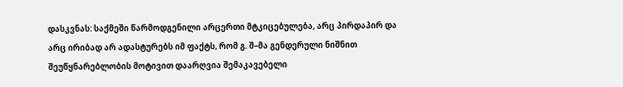დასკვნას: საქმეში წარმოდგენილი არცერთი მტკიცებულება, არც პირდაპირ და არც ირიბად არ ადასტურებს იმ ფაქტს, რომ გ. შ–მა გენდერული ნიშნით შეუწყნარებლობის მოტივით დაარღვია შემაკავებელი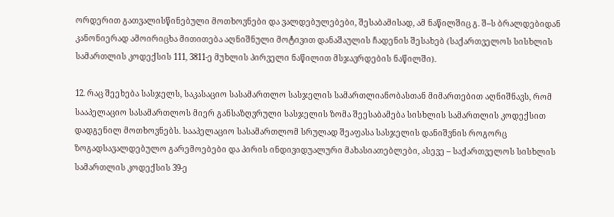ორდერით გათვალისწინებული მოთხოვნები და ვალდებულებები, შესაბამისად, ამ ნაწილშიც გ. შ–ს ბრალდებიდან კანონიერად ამოირიცხა მითითება აღნიშნული მოტივით დანაშაულის ჩადენის შესახებ (საქართველოს სისხლის სამართლის კოდექსის 111, 3811-ე მუხლის პირველი ნაწილით მსჯავრდების ნაწილში).

12. რაც შეეხება სასჯელს, საკასაციო სასამართლო სასჯელის სამართლიანობასთან მიმართებით აღნიშნავს, რომ სააპელაციო სასამართლოს მიერ განსაზღვრული სასჯელის ზომა შეესაბამება სისხლის სამართლის კოდექსით დადგენილ მოთხოვნებს. სააპელაციო სასამართლომ სრულად შეაფასა სასჯელის დანიშვნის როგორც ზოგადსავალდებულო გარემოებები და პირის ინდივიდუალური მახასიათებლები, ასევე – საქართველოს სისხლის სამართლის კოდექსის 39-ე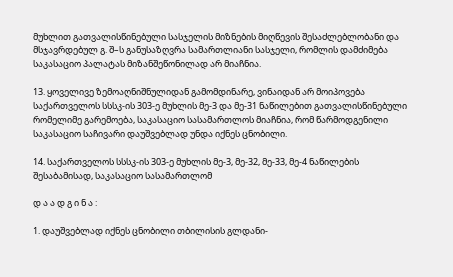მუხლით გათვალისწინებული სასჯელის მიზნების მიღწევის შესაძლებლობანი და მსჯავრდებულ გ. შ–ს განუსაზღვრა სამართლიანი სასჯელი, რომლის დამძიმება საკასაციო პალატას მიზანშეწონილად არ მიაჩნია.

13. ყოველივე ზემოაღნიშნულიდან გამომდინარე, ვინაიდან არ მოიპოვება საქართველოს სსსკ-ის 303-ე მუხლის მე-3 და მე-31 ნაწილებით გათვალისწინებული რომელიმე გარემოება, საკასაციო სასამართლოს მიაჩნია, რომ წარმოდგენილი საკასაციო საჩივარი დაუშვებლად უნდა იქნეს ცნობილი.

14. საქართველოს სსსკ-ის 303-ე მუხლის მე-3, მე-32, მე-33, მე-4 ნაწილების შესაბამისად, საკასაციო სასამართლომ

დ ა ა დ გ ი ნ ა :

1. დაუშვებლად იქნეს ცნობილი თბილისის გლდანი-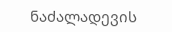ნაძალადევის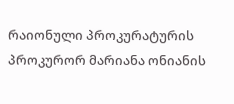რაიონული პროკურატურის პროკურორ მარიანა ონიანის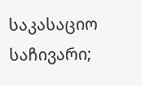საკასაციო საჩივარი;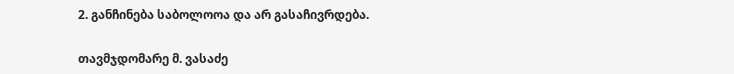2. განჩინება საბოლოოა და არ გასაჩივრდება.

თავმჯდომარე მ. ვასაძე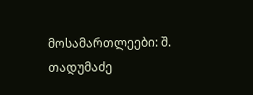მოსამართლეები: შ. თადუმაძე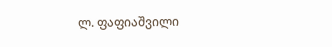ლ. ფაფიაშვილი